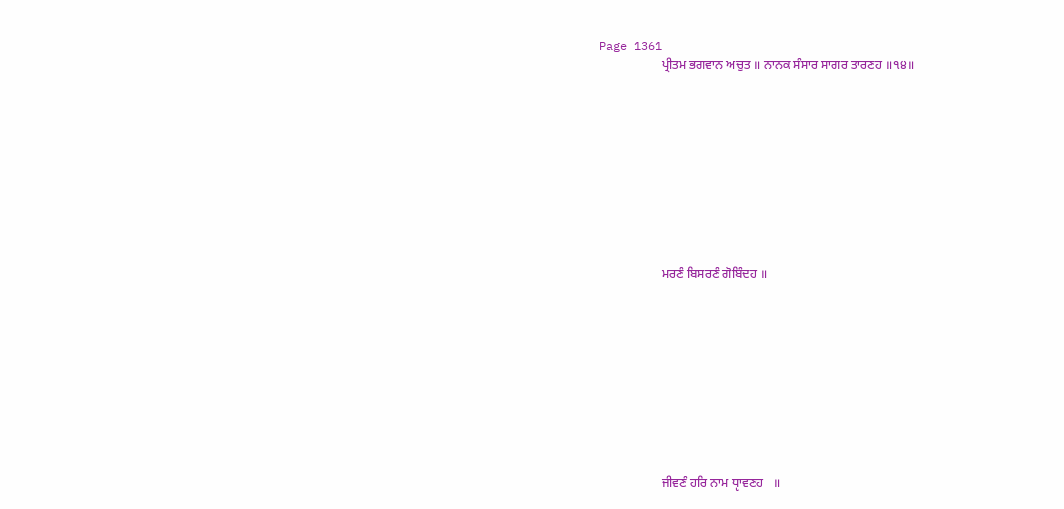Page 1361
                    ਪ੍ਰੀਤਮ ਭਗਵਾਨ ਅਚੁਤ ॥ ਨਾਨਕ ਸੰਸਾਰ ਸਾਗਰ ਤਾਰਣਹ ॥੧੪॥










                    ਮਰਣੰ ਬਿਸਰਣੰ ਗੋਬਿੰਦਹ ॥










                    ਜੀਵਣੰ ਹਰਿ ਨਾਮ ਧੵਾਵਣਹ   ॥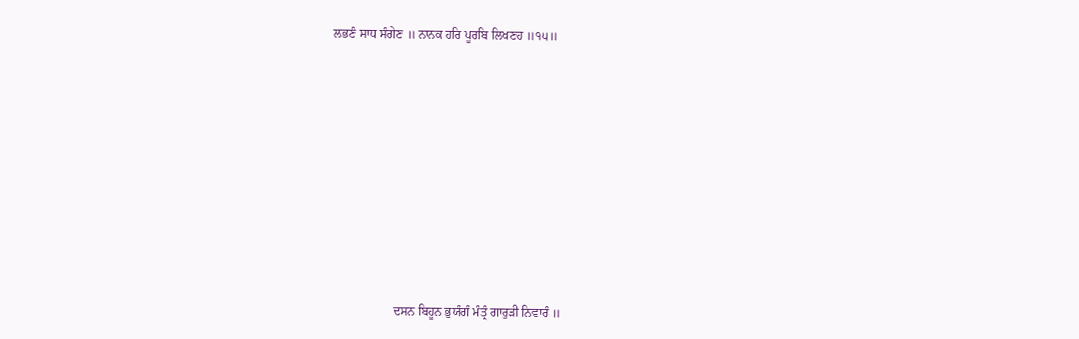ਲਭਣੰ ਸਾਧ ਸੰਗੇਣ ॥ ਨਾਨਕ ਹਰਿ ਪੂਰਬਿ ਲਿਖਣਹ ॥੧੫॥










                    ਦਸਨ ਬਿਹੂਨ ਭੁਯੰਗੰ ਮੰਤ੍ਰੰ ਗਾਰੁੜੀ ਨਿਵਾਰੰ ॥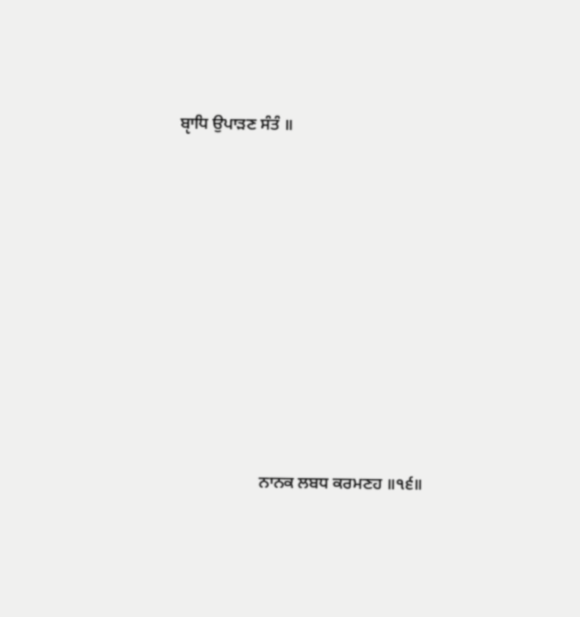ਬੵਾਧਿ ਉਪਾੜਣ ਸੰਤੰ ॥










                    ਨਾਨਕ ਲਬਧ ਕਰਮਣਹ ॥੧੬॥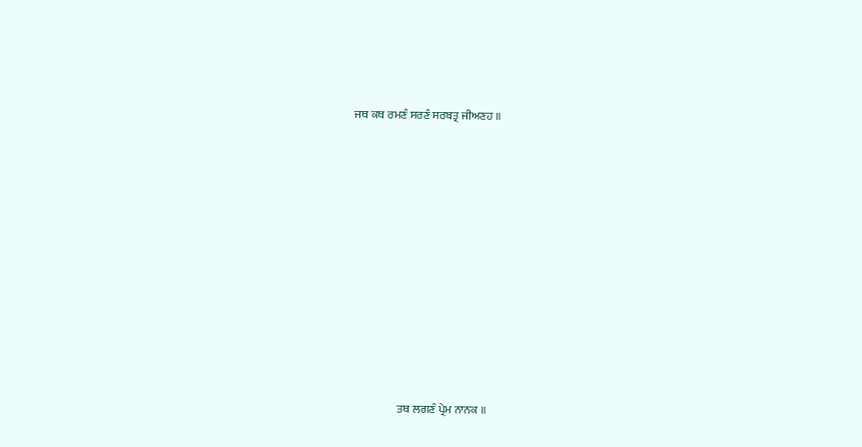ਜਥ ਕਥ ਰਮਣੰ ਸਰਣੰ ਸਰਬਤ੍ਰ ਜੀਅਣਹ ॥










                    ਤਥ ਲਗਣੰ ਪ੍ਰੇਮ ਨਾਨਕ ॥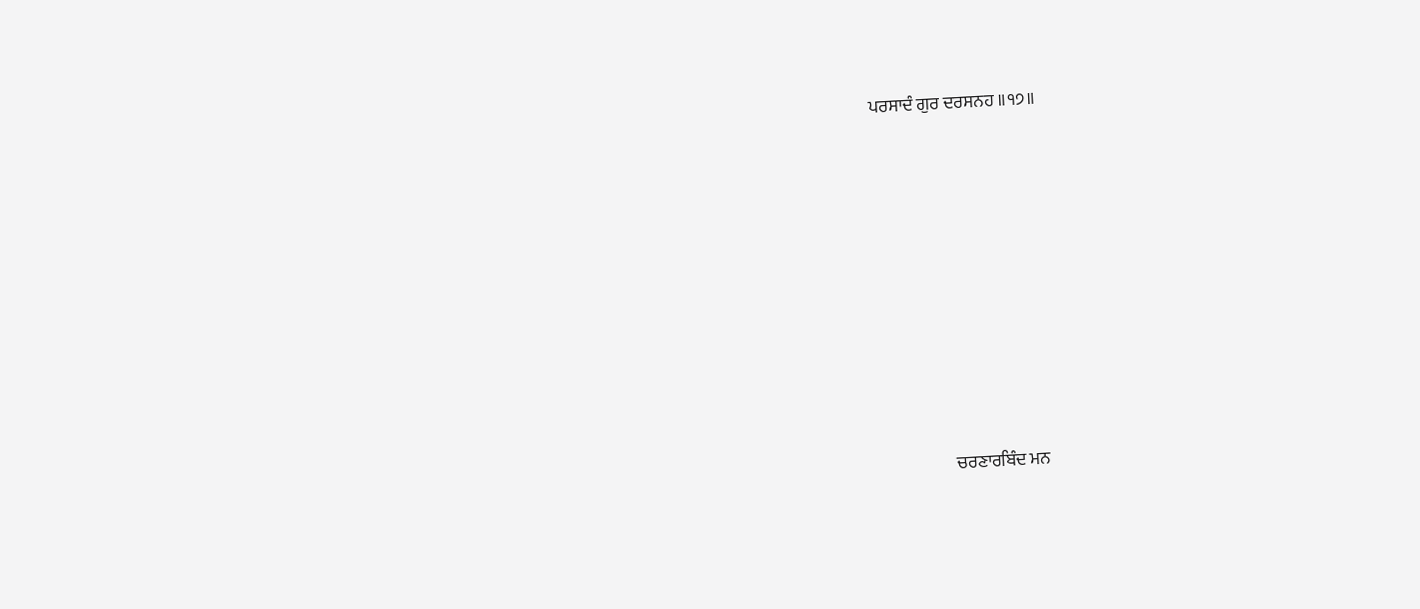ਪਰਸਾਦੰ ਗੁਰ ਦਰਸਨਹ ॥੧੭॥










                    ਚਰਣਾਰਬਿੰਦ ਮਨ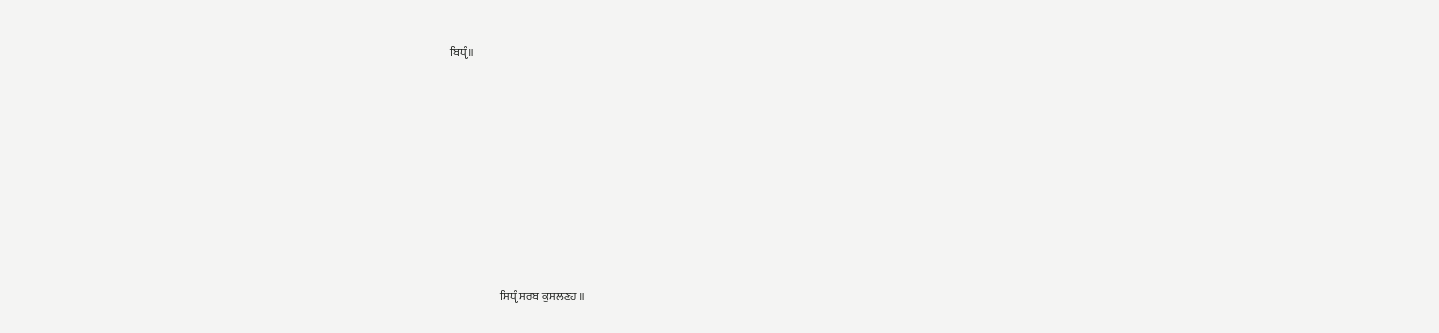ਬਿਧੵੰ॥










                      ਸਿਧੵੰ ਸਰਬ ਕੁਸਲਣਹ ॥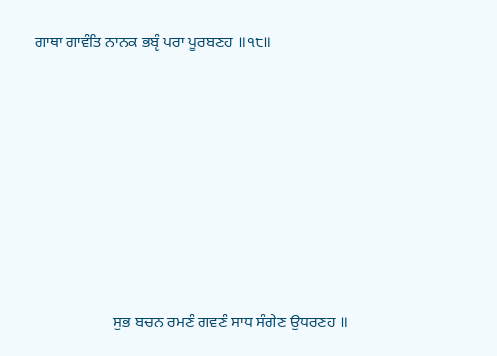ਗਾਥਾ ਗਾਵੰਤਿ ਨਾਨਕ ਭਬੵੰ ਪਰਾ ਪੂਰਬਣਹ ॥੧੮॥










                    ਸੁਭ ਬਚਨ ਰਮਣੰ ਗਵਣੰ ਸਾਧ ਸੰਗੇਣ ਉਧਰਣਹ ॥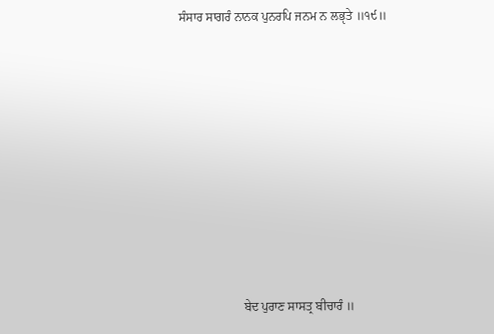ਸੰਸਾਰ ਸਾਗਰੰ ਨਾਨਕ ਪੁਨਰਪਿ ਜਨਮ ਨ ਲਭੵਤੇ ॥੧੯॥










                    ਬੇਦ ਪੁਰਾਣ ਸਾਸਤ੍ਰ ਬੀਚਾਰੰ ॥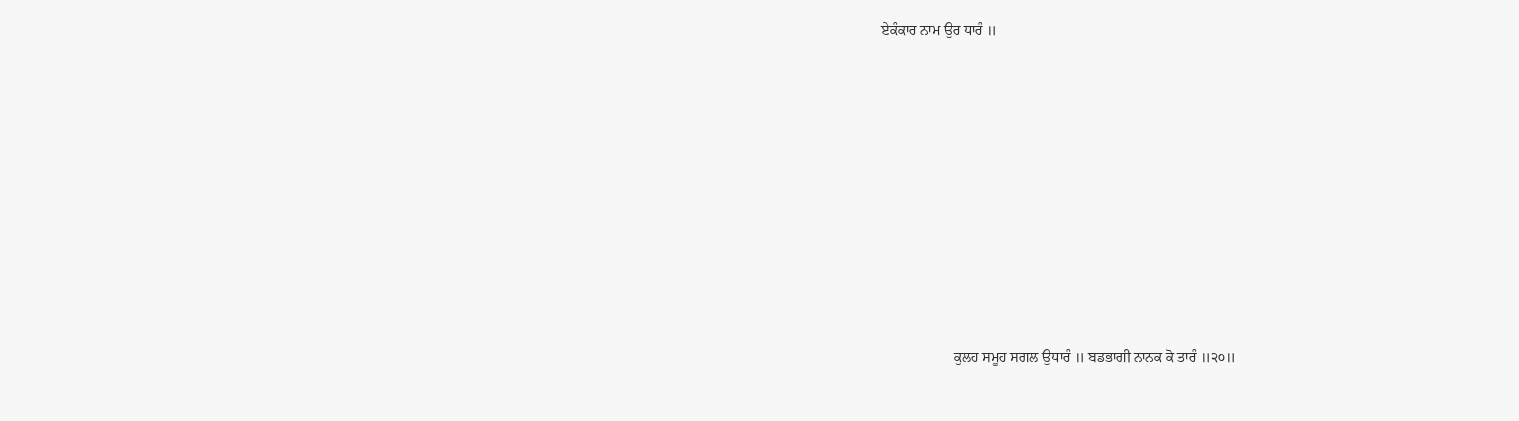ਏਕੰਕਾਰ ਨਾਮ ਉਰ ਧਾਰੰ ॥










                    ਕੁਲਹ ਸਮੂਹ ਸਗਲ ਉਧਾਰੰ ॥ ਬਡਭਾਗੀ ਨਾਨਕ ਕੋ ਤਾਰੰ ॥੨੦॥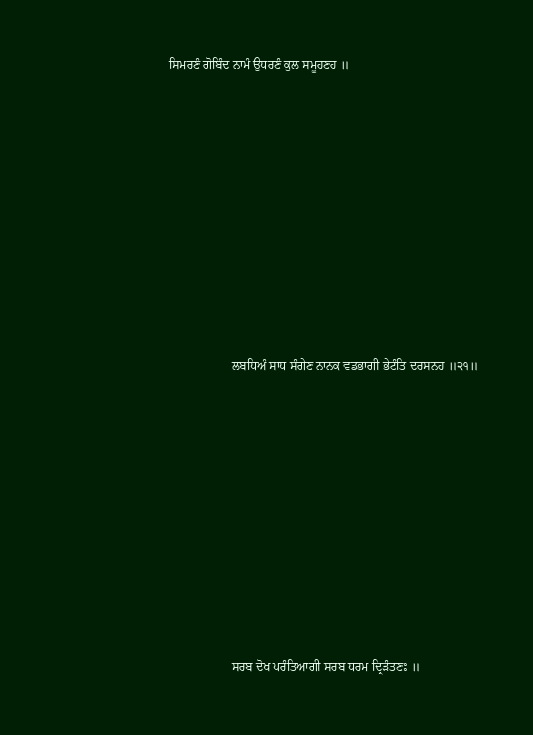ਸਿਮਰਣੰ ਗੋਬਿੰਦ ਨਾਮੰ ਉਧਰਣੰ ਕੁਲ ਸਮੂਹਣਹ ॥










                    ਲਬਧਿਅੰ ਸਾਧ ਸੰਗੇਣ ਨਾਨਕ ਵਡਭਾਗੀ ਭੇਟੰਤਿ ਦਰਸਨਹ ॥੨੧॥










                    ਸਰਬ ਦੋਖ ਪਰੰਤਿਆਗੀ ਸਰਬ ਧਰਮ ਦ੍ਰਿੜੰਤਣਃ ॥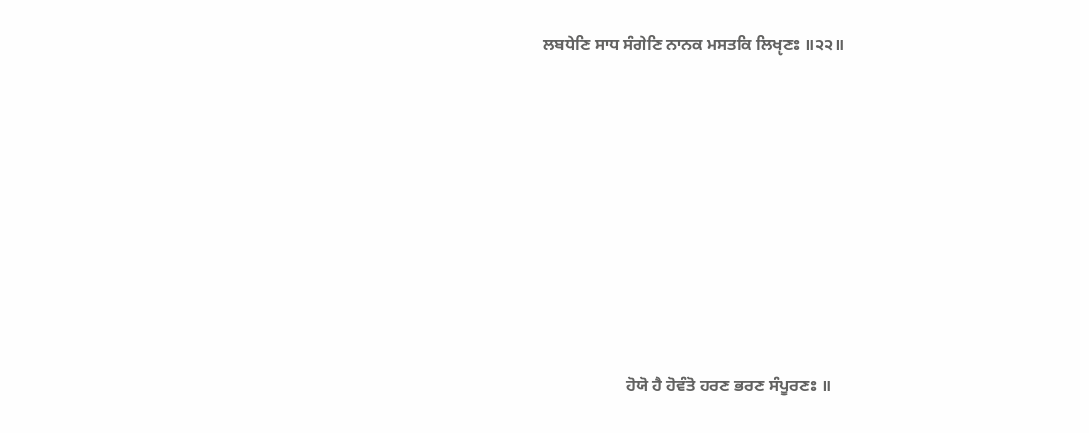ਲਬਧੇਣਿ ਸਾਧ ਸੰਗੇਣਿ ਨਾਨਕ ਮਸਤਕਿ ਲਿਖੵਣਃ ॥੨੨॥










                    ਹੋਯੋ ਹੈ ਹੋਵੰਤੋ ਹਰਣ ਭਰਣ ਸੰਪੂਰਣਃ ॥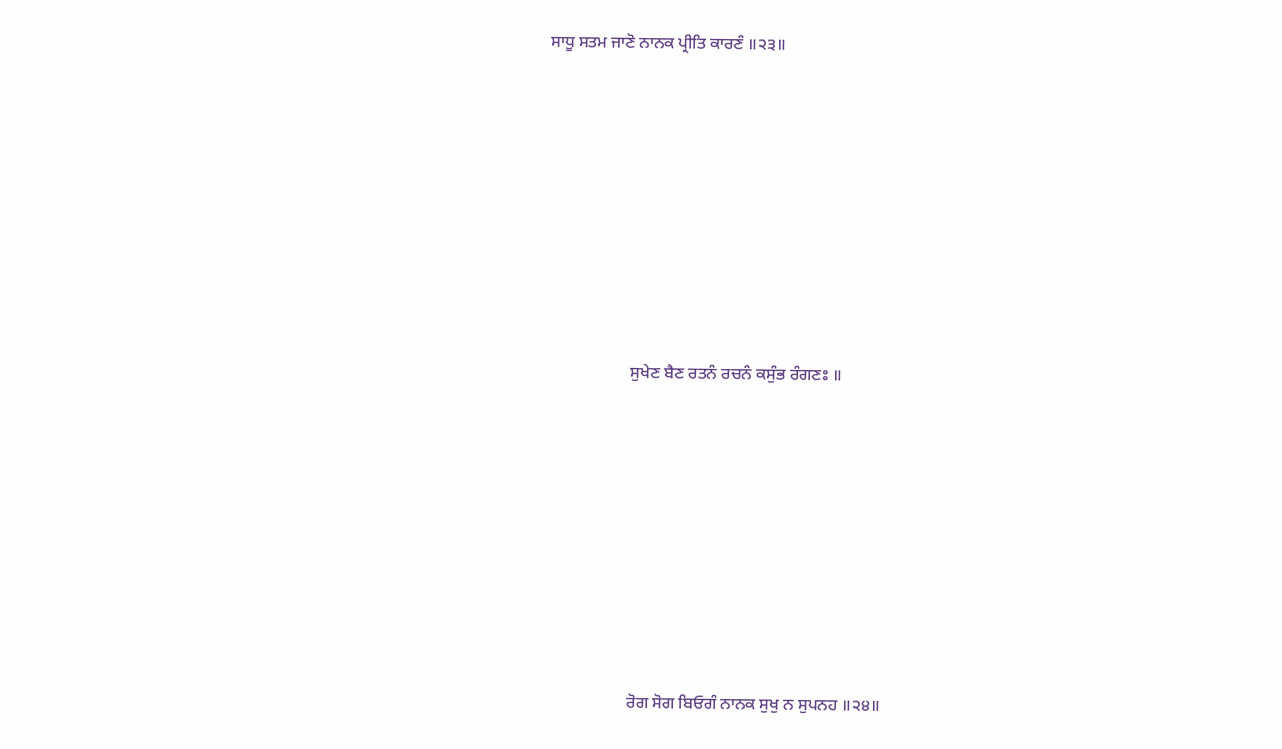ਸਾਧੂ ਸਤਮ ਜਾਣੋ ਨਾਨਕ ਪ੍ਰੀਤਿ ਕਾਰਣੰ ॥੨੩॥










                    ਸੁਖੇਣ ਬੈਣ ਰਤਨੰ ਰਚਨੰ ਕਸੁੰਭ ਰੰਗਣਃ ॥










                    ਰੋਗ ਸੋਗ ਬਿਓਗੰ ਨਾਨਕ ਸੁਖੁ ਨ ਸੁਪਨਹ ॥੨੪॥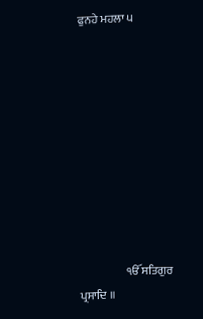ਫੁਨਹੇ ਮਹਲਾ ੫










                    ੴ ਸਤਿਗੁਰ ਪ੍ਰਸਾਦਿ ॥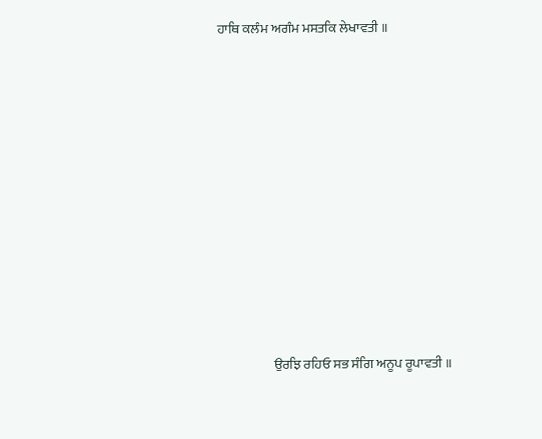ਹਾਥਿ ਕਲੰਮ ਅਗੰਮ ਮਸਤਕਿ ਲੇਖਾਵਤੀ ॥










                    ਉਰਝਿ ਰਹਿਓ ਸਭ ਸੰਗਿ ਅਨੂਪ ਰੂਪਾਵਤੀ ॥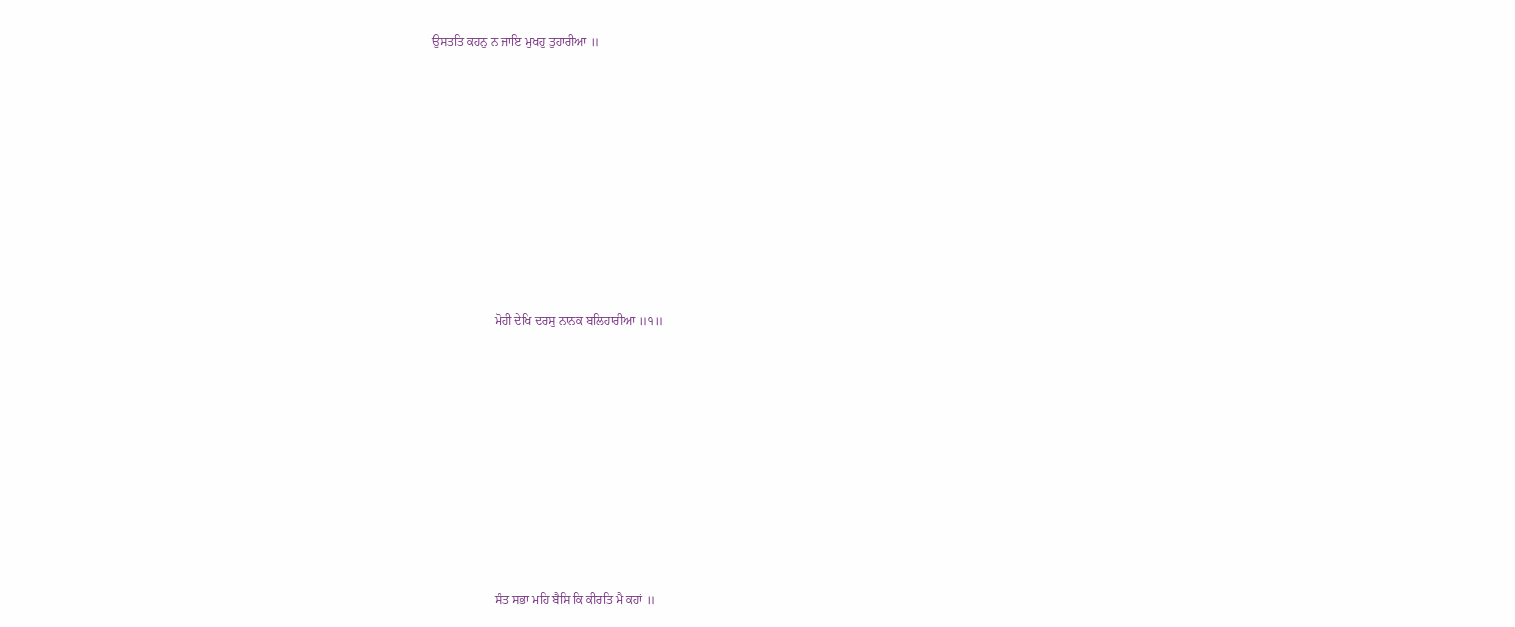ਉਸਤਤਿ ਕਹਨੁ ਨ ਜਾਇ ਮੁਖਹੁ ਤੁਹਾਰੀਆ ॥










                    ਮੋਹੀ ਦੇਖਿ ਦਰਸੁ ਨਾਨਕ ਬਲਿਹਾਰੀਆ ॥੧॥










                    ਸੰਤ ਸਭਾ ਮਹਿ ਬੈਸਿ ਕਿ ਕੀਰਤਿ ਮੈ ਕਹਾਂ ॥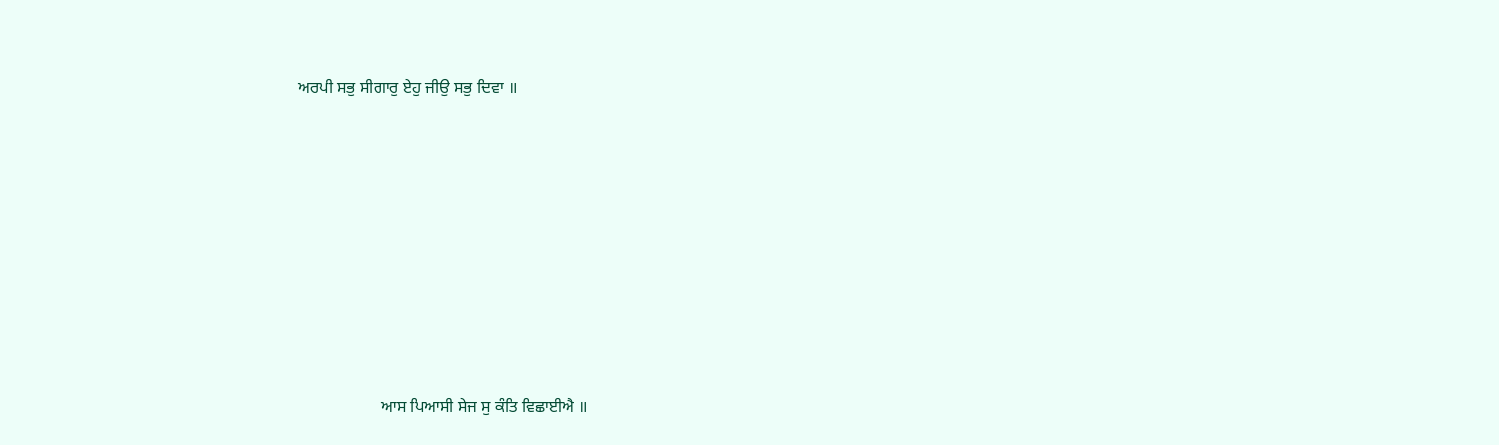ਅਰਪੀ ਸਭੁ ਸੀਗਾਰੁ ਏਹੁ ਜੀਉ ਸਭੁ ਦਿਵਾ ॥










                    ਆਸ ਪਿਆਸੀ ਸੇਜ ਸੁ ਕੰਤਿ ਵਿਛਾਈਐ ॥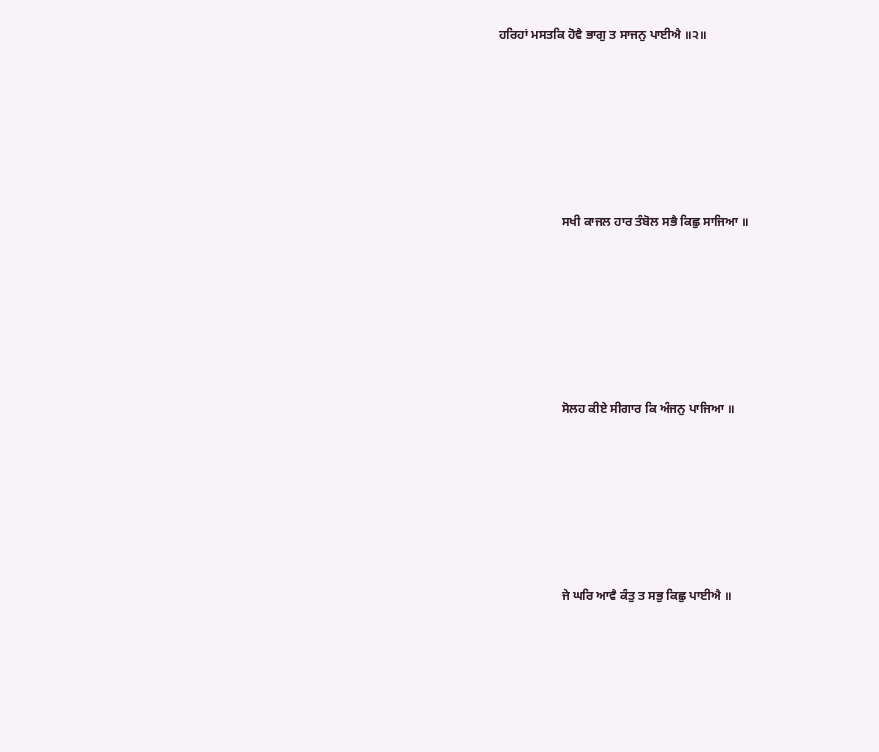ਹਰਿਹਾਂ ਮਸਤਕਿ ਹੋਵੈ ਭਾਗੁ ਤ ਸਾਜਨੁ ਪਾਈਐ ॥੨॥










                    ਸਖੀ ਕਾਜਲ ਹਾਰ ਤੰਬੋਲ ਸਭੈ ਕਿਛੁ ਸਾਜਿਆ ॥










                    ਸੋਲਹ ਕੀਏ ਸੀਗਾਰ ਕਿ ਅੰਜਨੁ ਪਾਜਿਆ ॥










                    ਜੇ ਘਰਿ ਆਵੈ ਕੰਤੁ ਤ ਸਭੁ ਕਿਛੁ ਪਾਈਐ ॥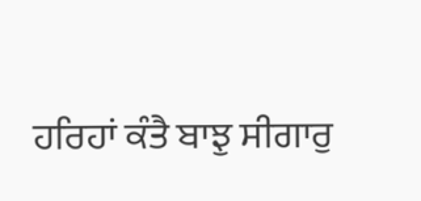ਹਰਿਹਾਂ ਕੰਤੈ ਬਾਝੁ ਸੀਗਾਰੁ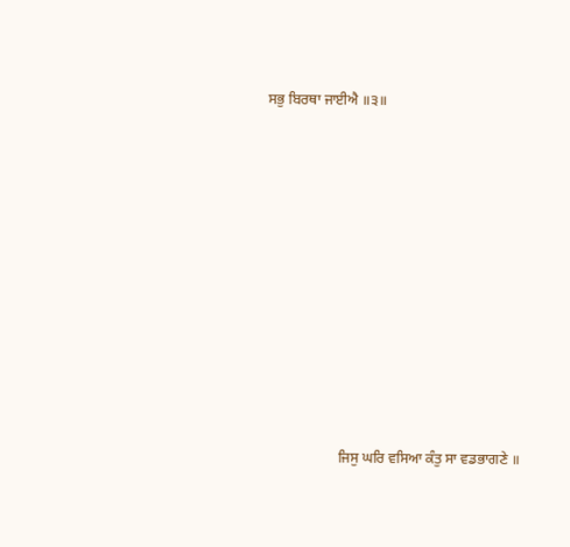ਸਭੁ ਬਿਰਥਾ ਜਾਈਐ ॥੩॥










                    ਜਿਸੁ ਘਰਿ ਵਸਿਆ ਕੰਤੁ ਸਾ ਵਡਭਾਗਣੇ ॥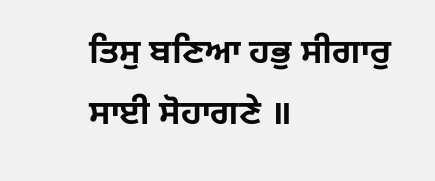ਤਿਸੁ ਬਣਿਆ ਹਭੁ ਸੀਗਾਰੁ ਸਾਈ ਸੋਹਾਗਣੇ ॥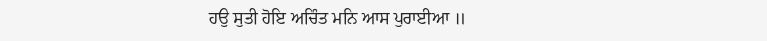ਹਉ ਸੁਤੀ ਹੋਇ ਅਚਿੰਤ ਮਨਿ ਆਸ ਪੁਰਾਈਆ ॥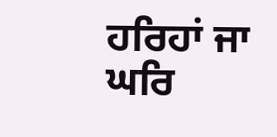ਹਰਿਹਾਂ ਜਾ ਘਰਿ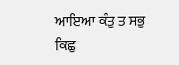ਆਇਆ ਕੰਤੁ ਤ ਸਭੁ ਕਿਛੁ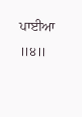ਪਾਈਆ ॥੪॥